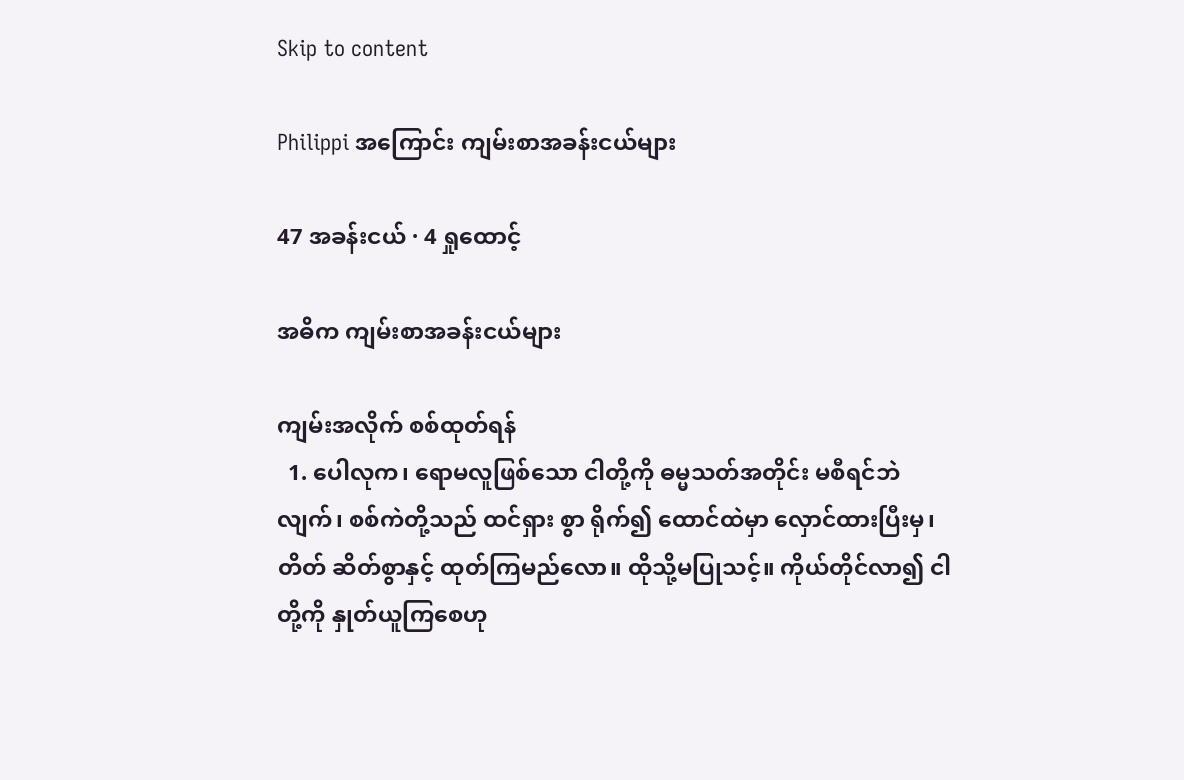Skip to content

Philippi အကြောင်း ကျမ်းစာအခန်းငယ်များ

47 အခန်းငယ် · 4 ရှုထောင့်

အဓိက ကျမ်းစာအခန်းငယ်များ

ကျမ်းအလိုက် စစ်ထုတ်ရန်
  1. ပေါလုက၊ ရောမလူဖြစ်သော ငါတို့ကို ဓမ္မသတ်အတိုင်း မစီရင်ဘဲလျက်၊ စစ်ကဲတို့သည် ထင်ရှား စွာ ရိုက်၍ ထောင်ထဲမှာ လှောင်ထားပြီးမှ၊ တိတ် ဆိတ်စွာနှင့် ထုတ်ကြမည်လော။ ထိုသို့မပြုသင့်။ ကိုယ်တိုင်လာ၍ ငါတို့ကို နှုတ်ယူကြစေဟု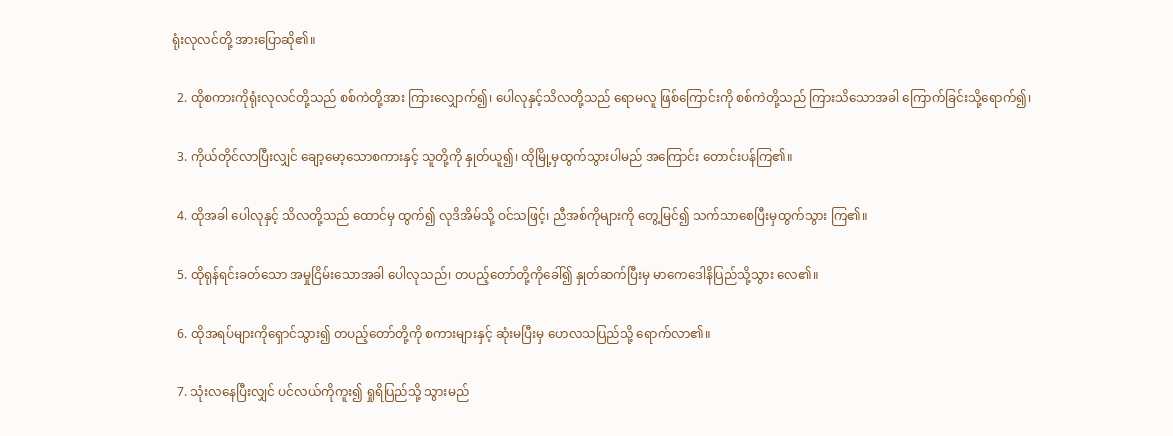ရုံးလုလင်တို့ အားပြောဆို၏။

  2. ထိုစကားကိုရုံးလုလင်တို့သည် စစ်ကဲတို့အား ကြားလျှောက်၍၊ ပေါလုနှင့်သိလတို့သည် ရောမလူ ဖြစ်ကြောင်းကို စစ်ကဲတို့သည် ကြားသိသောအခါ ကြောက်ခြင်းသို့ရောက်၍၊

  3. ကိုယ်တိုင်လာပြီးလျှင် ချော့မော့သောစကားနှင့် သူတို့ကို နှုတ်ယူ၍၊ ထိုမြို့မှထွက်သွားပါမည် အကြောင်း တောင်းပန်ကြ၏။

  4. ထိုအခါ ပေါလုနှင့် သိလတို့သည် ထောင်မှ ထွက်၍ လုဒိအိမ်သို့ ဝင်သဖြင့်၊ ညီအစ်ကိုများကို တွေ့မြင်၍ သက်သာစေပြီးမှထွက်သွား ကြ၏။

  5. ထိုရုန်ရင်းခတ်သော အမှုငြိမ်းသောအခါ ပေါလုသည်၊ တပည့်တော်တို့ကိုခေါ်၍ နှုတ်ဆက်ပြီးမှ မာကေဒေါနိပြည်သို့သွား လေ၏။

  6. ထိုအရပ်များကိုရှောင်သွား၍ တပည့်တော်တို့ကို စကားများနှင့် ဆုံးမပြီးမှ ဟေလသပြည်သို့ ရောက်လာ၏။

  7. သုံးလနေပြီးလျှင် ပင်လယ်ကိုကူး၍ ရှုရိပြည်သို့ သွားမည်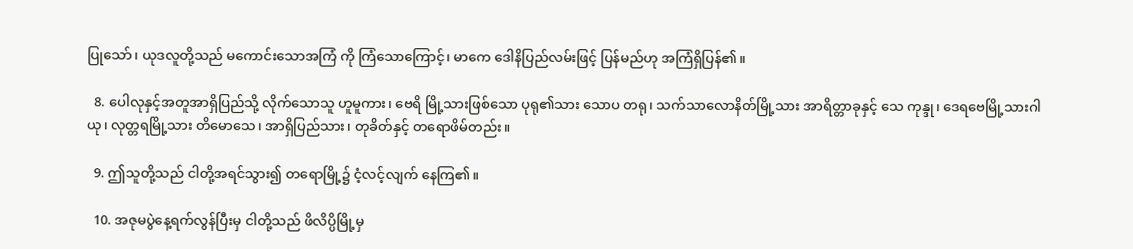ပြုသော်၊ ယုဒလူတို့သည် မကောင်းသောအကြံ ကို ကြံသောကြောင့်၊ မာကေ ဒေါနိပြည်လမ်းဖြင့် ပြန်မည်ဟု အကြံရှိပြန်၏။

  8. ပေါလုနှင့်အတူအာရှိပြည်သို့ လိုက်သောသူ ဟူမူကား၊ ဗေရိ မြို့သားဖြစ်သော ပုရု၏သား သောပ တရု၊ သက်သာလောနိတ်မြို့သား အာရိတ္တာခုနှင့် သေ ကုန္ဒု၊ ဒေရဗေမြို့သားဂါယု၊ လုတ္တရမြို့သား တိမောသေ၊ အာရှိပြည်သား၊ တုခိတ်နှင့် တရောဖိမ်တည်း။

  9. ဤသူတို့သည် ငါတို့အရင်သွား၍ တရောမြို့၌ ငံ့လင့်လျက် နေကြ၏။

  10. အဇုမပွဲနေ့ရက်လွန်ပြီးမှ ငါတို့သည် ဖိလိပ္ပိမြို့မှ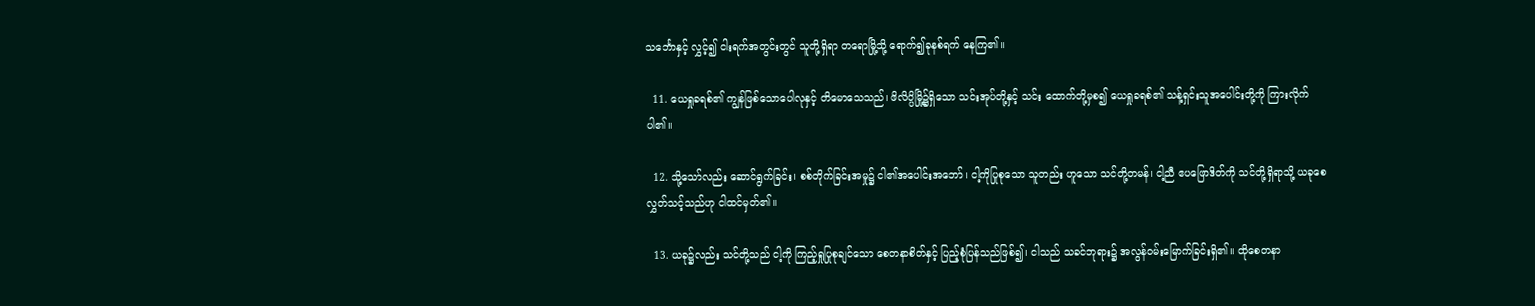သင်္ဘောနှင့် လွှင့်၍ ငါးရက်အတွင်းတွင် သူတို့ရှိရာ တရောမြို့သို့ ရောက်၍ခုနစ်ရက် နေကြ၏။

  11. ယေရှုခရစ်၏ ကျွန်ဖြစ်သောပေါလုနှင့် တိမောသေသည်၊ ဖိလိပ္ပိမြို့၌ရှိသော သင်းအုပ်တို့နှင့် သင်း ထောက်တို့မှစ၍ ယေရှုခရစ်၏ သန့်ရှင်းသူအပေါင်းတို့ကို ကြားလိုက်ပါ၏။

  12. သို့သော်လည်း ဆောင်ရွက်ခြင်း၊ စစ်တိုက်ခြင်းအမှု၌ ငါ၏အပေါင်းအဘော်၊ ငါ့ကိုပြုစုသော သူတည်း ဟူသော သင်တို့တမန်၊ ငါ့ညီ ဧပဖြောဒိတ်ကို သင်တို့ရှိရာသို့ ယခုစေလွှတ်သင့်သည်ဟု ငါထင်မှတ်၏။

  13. ယခု၌လည်း သင်တို့သည် ငါ့ကို ကြည့်ရှုပြုစုချင်သော စေတနာစိတ်နှင့် ပြည့်စုံပြန်သည်ဖြစ်၍၊ ငါသည် သခင်ဘုရား၌ အလွန်ဝမ်းမြောက်ခြင်းရှိ၏။ ထိုစေတနာ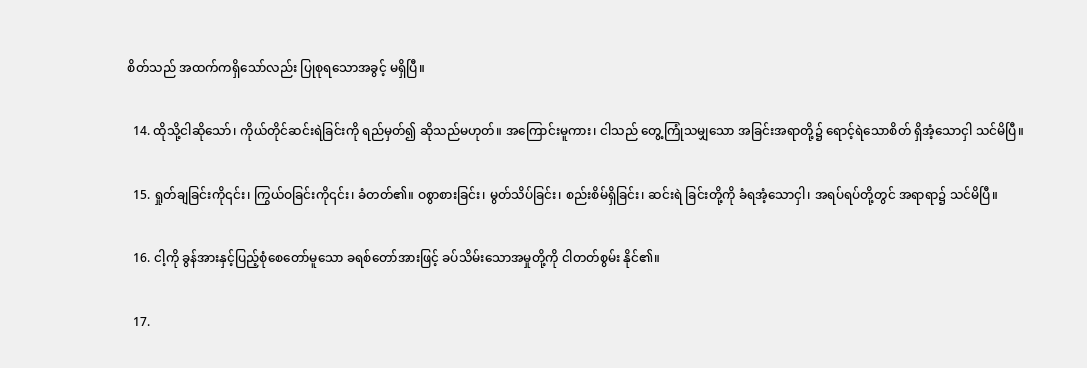စိတ်သည် အထက်ကရှိသော်လည်း ပြုစုရသောအခွင့် မရှိပြီ။

  14. ထိုသို့ငါဆိုသော်၊ ကိုယ်တိုင်ဆင်းရဲခြင်းကို ရည်မှတ်၍ ဆိုသည်မဟုတ်။ အကြောင်းမူကား၊ ငါသည် တွေ့ကြုံသမျှသော အခြင်းအရာတို့၌ ရောင့်ရဲသောစိတ် ရှိအံ့သောငှါ သင်မိပြီ။

  15. ရှုတ်ချခြင်းကို၎င်း၊ ကြွယ်ဝခြင်းကို၎င်း၊ ခံတတ်၏။ ဝစွာစားခြင်း၊ မွတ်သိပ်ခြင်း၊ စည်းစိမ်ရှိခြင်း၊ ဆင်းရဲ ခြင်းတို့ကို ခံရအံ့သောငှါ၊ အရပ်ရပ်တို့တွင် အရာရာ၌ သင်မိပြီ။

  16. ငါ့ကို ခွန်အားနှင့်ပြည့်စုံစေတော်မူသော ခရစ်တော်အားဖြင့် ခပ်သိမ်းသောအမှုတို့ကို ငါတတ်စွမ်း နိုင်၏။

  17.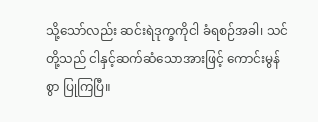သို့သော်လည်း ဆင်းရဲဒုက္ခကိုငါ ခံရစဉ်အခါ၊ သင်တို့သည် ငါနှင့်ဆက်ဆံသောအားဖြင့် ကောင်းမွန်စွာ ပြုကြပြီ။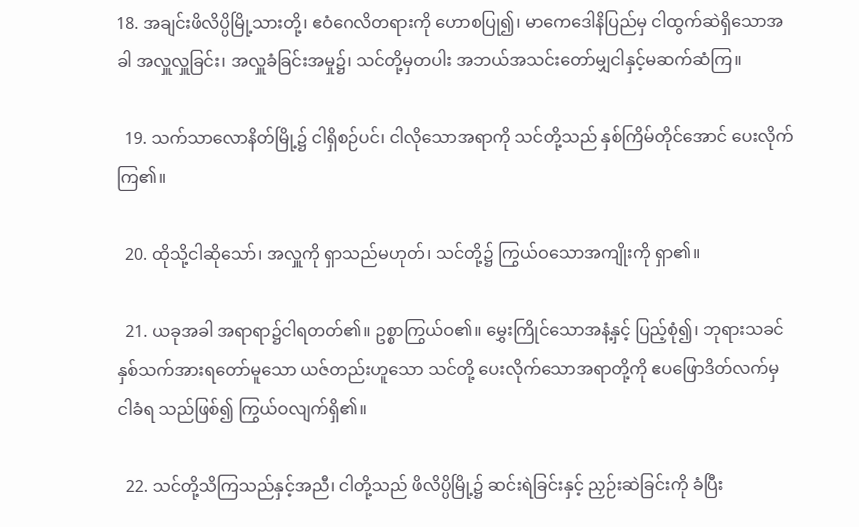18. အချင်းဖိလိပ္ပိမြို့သားတို့၊ ဧဝံဂေလိတရားကို ဟောစပြု၍၊ မာကေဒေါနိပြည်မှ ငါထွက်ဆဲရှိသောအခါ အလှူလှူခြင်း၊ အလှူခံခြင်းအမှု၌၊ သင်တို့မှတပါး အဘယ်အသင်းတော်မျှငါနှင့်မဆက်ဆံကြ။

  19. သက်သာလောနိတ်မြို့၌ ငါရှိစဉ်ပင်၊ ငါလိုသောအရာကို သင်တို့သည် နှစ်ကြိမ်တိုင်အောင် ပေးလိုက် ကြ၏။

  20. ထိုသို့ငါဆိုသော်၊ အလှူကို ရှာသည်မဟုတ်၊ သင်တို့၌ ကြွယ်ဝသောအကျိုးကို ရှာ၏။

  21. ယခုအခါ အရာရာ၌ငါရတတ်၏။ ဥစ္စာကြွယ်ဝ၏။ မွှေးကြိုင်သောအနံ့နှင့် ပြည့်စုံ၍၊ ဘုရားသခင် နှစ်သက်အားရတော်မူသော ယဇ်တည်းဟူသော သင်တို့ ပေးလိုက်သောအရာတို့ကို ဧပဖြောဒိတ်လက်မှ ငါခံရ သည်ဖြစ်၍ ကြွယ်ဝလျက်ရှိ၏။

  22. သင်တို့သိကြသည်နှင့်အညီ၊ ငါတို့သည် ဖိလိပ္ပိမြို့၌ ဆင်းရဲခြင်းနှင့် ညှဉ်းဆဲခြင်းကို ခံပြီး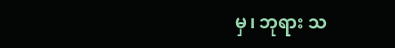မှ၊ ဘုရား သ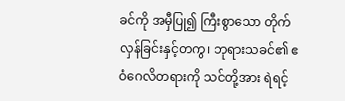ခင်ကို အမှီပြု၍ ကြီးစွာသော တိုက်လှန်ခြင်းနှင့်တကွ၊ ဘုရားသခင်၏ ဧဝံဂေလိတရားကို သင်တို့အား ရဲရင့်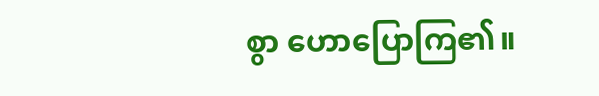စွာ ဟောပြောကြ၏။